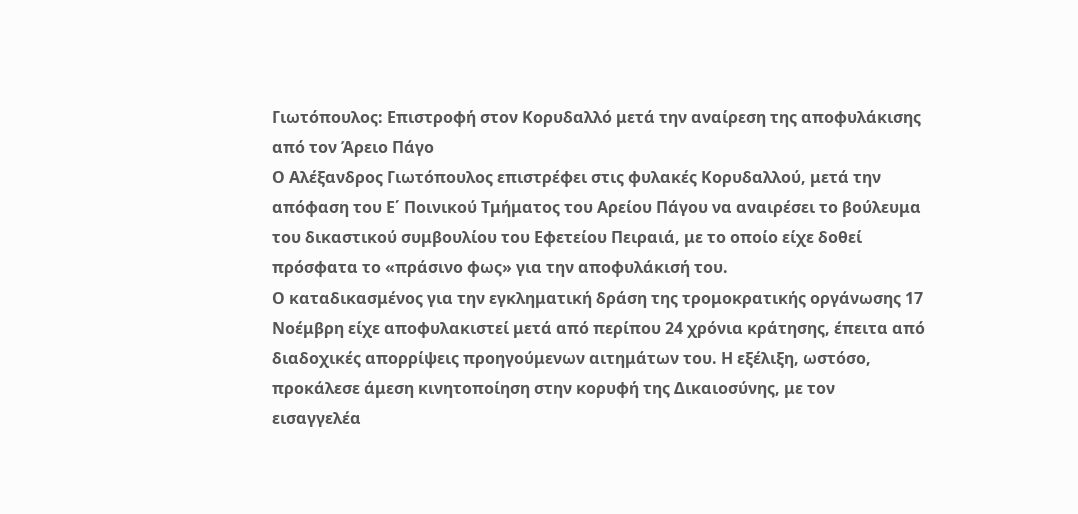Γιωτόπουλος: Επιστροφή στον Κορυδαλλό μετά την αναίρεση της αποφυλάκισης από τον Άρειο Πάγο
Ο Αλέξανδρος Γιωτόπουλος επιστρέφει στις φυλακές Κορυδαλλού, μετά την απόφαση του Ε΄ Ποινικού Τμήματος του Αρείου Πάγου να αναιρέσει το βούλευμα του δικαστικού συμβουλίου του Εφετείου Πειραιά, με το οποίο είχε δοθεί πρόσφατα το «πράσινο φως» για την αποφυλάκισή του.
Ο καταδικασμένος για την εγκληματική δράση της τρομοκρατικής οργάνωσης 17 Νοέμβρη είχε αποφυλακιστεί μετά από περίπου 24 χρόνια κράτησης, έπειτα από διαδοχικές απορρίψεις προηγούμενων αιτημάτων του. Η εξέλιξη, ωστόσο, προκάλεσε άμεση κινητοποίηση στην κορυφή της Δικαιοσύνης, με τον εισαγγελέα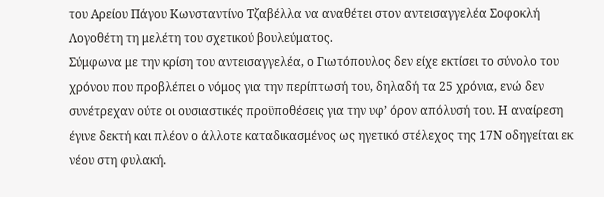του Αρείου Πάγου Κωνσταντίνο Τζαβέλλα να αναθέτει στον αντεισαγγελέα Σοφοκλή Λογοθέτη τη μελέτη του σχετικού βουλεύματος.
Σύμφωνα με την κρίση του αντεισαγγελέα, ο Γιωτόπουλος δεν είχε εκτίσει το σύνολο του χρόνου που προβλέπει ο νόμος για την περίπτωσή του, δηλαδή τα 25 χρόνια, ενώ δεν συνέτρεχαν ούτε οι ουσιαστικές προϋποθέσεις για την υφ’ όρον απόλυσή του. Η αναίρεση έγινε δεκτή και πλέον ο άλλοτε καταδικασμένος ως ηγετικό στέλεχος της 17Ν οδηγείται εκ νέου στη φυλακή.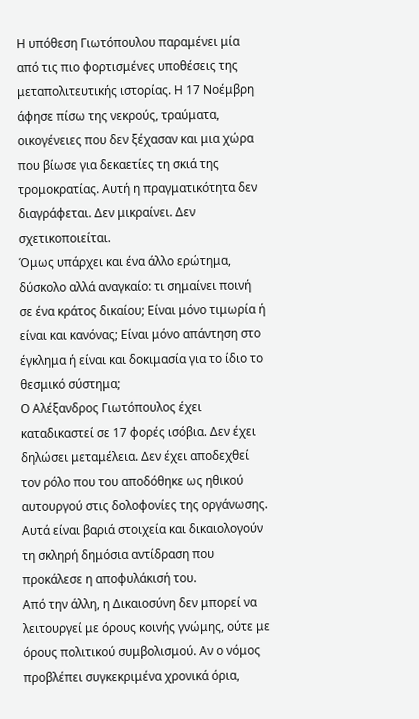Η υπόθεση Γιωτόπουλου παραμένει μία από τις πιο φορτισμένες υποθέσεις της μεταπολιτευτικής ιστορίας. Η 17 Νοέμβρη άφησε πίσω της νεκρούς, τραύματα, οικογένειες που δεν ξέχασαν και μια χώρα που βίωσε για δεκαετίες τη σκιά της τρομοκρατίας. Αυτή η πραγματικότητα δεν διαγράφεται. Δεν μικραίνει. Δεν σχετικοποιείται.
Όμως υπάρχει και ένα άλλο ερώτημα, δύσκολο αλλά αναγκαίο: τι σημαίνει ποινή σε ένα κράτος δικαίου; Είναι μόνο τιμωρία ή είναι και κανόνας; Είναι μόνο απάντηση στο έγκλημα ή είναι και δοκιμασία για το ίδιο το θεσμικό σύστημα;
Ο Αλέξανδρος Γιωτόπουλος έχει καταδικαστεί σε 17 φορές ισόβια. Δεν έχει δηλώσει μεταμέλεια. Δεν έχει αποδεχθεί τον ρόλο που του αποδόθηκε ως ηθικού αυτουργού στις δολοφονίες της οργάνωσης. Αυτά είναι βαριά στοιχεία και δικαιολογούν τη σκληρή δημόσια αντίδραση που προκάλεσε η αποφυλάκισή του.
Από την άλλη, η Δικαιοσύνη δεν μπορεί να λειτουργεί με όρους κοινής γνώμης, ούτε με όρους πολιτικού συμβολισμού. Αν ο νόμος προβλέπει συγκεκριμένα χρονικά όρια,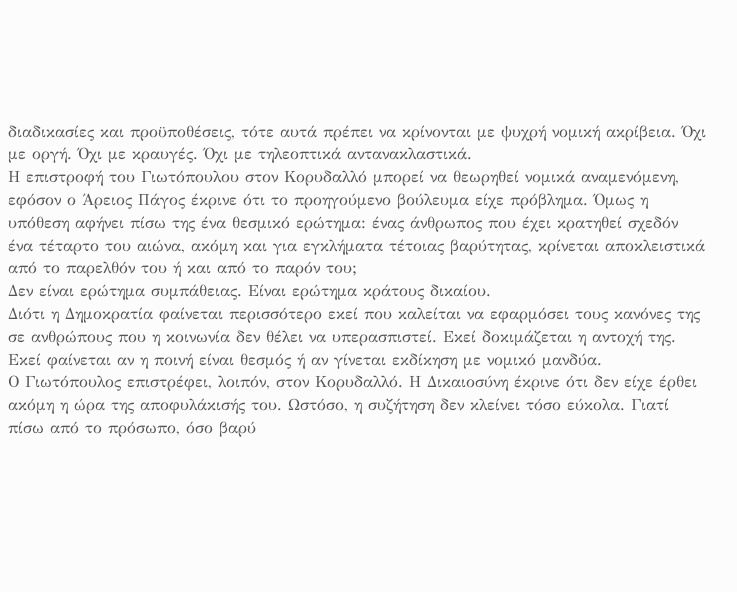διαδικασίες και προϋποθέσεις, τότε αυτά πρέπει να κρίνονται με ψυχρή νομική ακρίβεια. Όχι με οργή. Όχι με κραυγές. Όχι με τηλεοπτικά αντανακλαστικά.
Η επιστροφή του Γιωτόπουλου στον Κορυδαλλό μπορεί να θεωρηθεί νομικά αναμενόμενη, εφόσον ο Άρειος Πάγος έκρινε ότι το προηγούμενο βούλευμα είχε πρόβλημα. Όμως η υπόθεση αφήνει πίσω της ένα θεσμικό ερώτημα: ένας άνθρωπος που έχει κρατηθεί σχεδόν ένα τέταρτο του αιώνα, ακόμη και για εγκλήματα τέτοιας βαρύτητας, κρίνεται αποκλειστικά από το παρελθόν του ή και από το παρόν του;
Δεν είναι ερώτημα συμπάθειας. Είναι ερώτημα κράτους δικαίου.
Διότι η Δημοκρατία φαίνεται περισσότερο εκεί που καλείται να εφαρμόσει τους κανόνες της σε ανθρώπους που η κοινωνία δεν θέλει να υπερασπιστεί. Εκεί δοκιμάζεται η αντοχή της. Εκεί φαίνεται αν η ποινή είναι θεσμός ή αν γίνεται εκδίκηση με νομικό μανδύα.
Ο Γιωτόπουλος επιστρέφει, λοιπόν, στον Κορυδαλλό. Η Δικαιοσύνη έκρινε ότι δεν είχε έρθει ακόμη η ώρα της αποφυλάκισής του. Ωστόσο, η συζήτηση δεν κλείνει τόσο εύκολα. Γιατί πίσω από το πρόσωπο, όσο βαρύ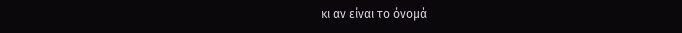κι αν είναι το όνομά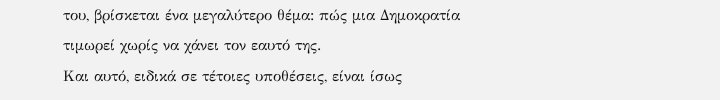του, βρίσκεται ένα μεγαλύτερο θέμα: πώς μια Δημοκρατία τιμωρεί χωρίς να χάνει τον εαυτό της.
Και αυτό, ειδικά σε τέτοιες υποθέσεις, είναι ίσως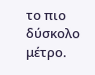το πιο δύσκολο μέτρο.